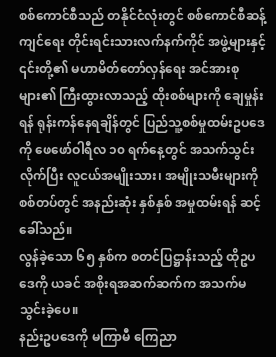စစ်ကောင်စီသည် တနိုင်ငံလုံးတွင် စစ်ကောင်စီဆန့်ကျင်ရေး တိုင်းရင်းသားလက်နက်ကိုင် အဖွဲ့များနှင့် ၎င်းတို့၏ မဟာမိတ်တော်လှန်ရေး အင်အားစုများ၏ ကြီးထွားလာသည့် ထိုးစစ်များကို ချေမှုန်းရန် ရုန်းကန်နေရချိန်တွင် ပြည်သူ့စစ်မှုထမ်းဥပဒေကို ဖေဖော်ဝါရီလ ၁၀ ရက်နေ့တွင် အသက်သွင်းလိုက်ပြီး လူငယ်အမျိုးသား၊ အမျိုးသမီးများကို စစ်တပ်တွင် အနည်းဆုံး နှစ်နှစ် အမှုထမ်းရန် ဆင့်ခေါ်သည်။
လွန်ခဲ့သော ၆၅ နှစ်က စတင်ပြဋ္ဌာန်းသည့် ထိုဥပဒေကို ယခင် အစိုးရအဆက်ဆက်က အသက်မသွင်းခဲ့ပေ။
နည်းဥပဒေကို မကြာမီ ကြေညာ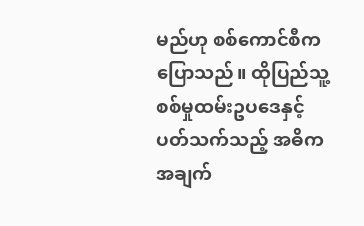မည်ဟု စစ်ကောင်စီက ပြောသည်။ ထိုပြည်သူ့စစ်မှုထမ်းဥပဒေနှင့် ပတ်သက်သည့် အဓိကအချက်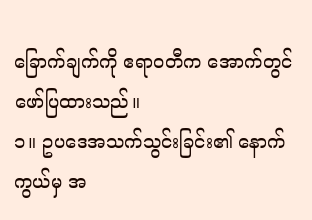ခြောက်ချက်ကို ဧရာဝတီက အောက်တွင် ဖော်ပြထားသည်။
၁။ ဥပဒေအသက်သွင်းခြင်း၏ နောက်ကွယ်မှ အ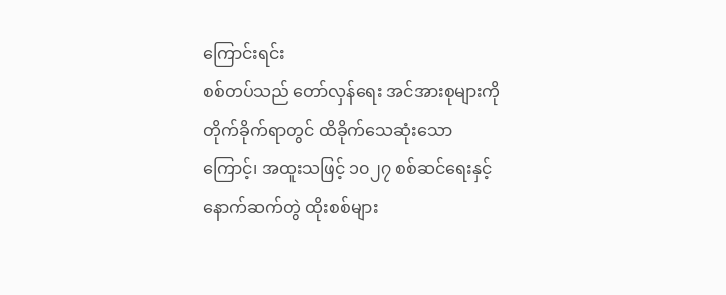ကြောင်းရင်း
စစ်တပ်သည် တော်လှန်ရေး အင်အားစုများကို တိုက်ခိုက်ရာတွင် ထိခိုက်သေဆုံးသောကြောင့်၊ အထူးသဖြင့် ၁၀၂၇ စစ်ဆင်ရေးနှင့် နောက်ဆက်တွဲ ထိုးစစ်များ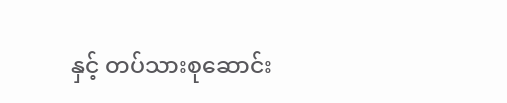နှင့် တပ်သားစုဆောင်း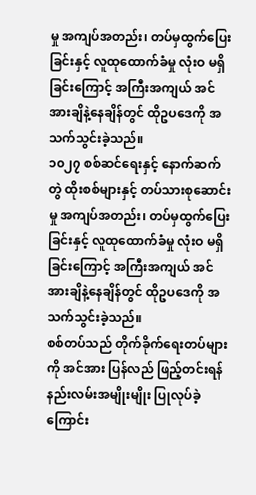မှု အကျပ်အတည်း၊ တပ်မှထွက်ပြေးခြင်းနှင့် လူထုထောက်ခံမှု လုံးဝ မရှိခြင်းကြောင့် အကြီးအကျယ် အင်အားချိနဲ့နေချိန်တွင် ထိုဥပဒေကို အသက်သွင်းခဲ့သည်။
၁၀၂၇ စစ်ဆင်ရေးနှင့် နောက်ဆက်တွဲ ထိုးစစ်များနှင့် တပ်သားစုဆောင်းမှု အကျပ်အတည်း၊ တပ်မှထွက်ပြေးခြင်းနှင့် လူထုထောက်ခံမှု လုံးဝ မရှိခြင်းကြောင့် အကြီးအကျယ် အင်အားချိနဲ့နေချိန်တွင် ထိုဥပဒေကို အသက်သွင်းခဲ့သည်။
စစ်တပ်သည် တိုက်ခိုက်ရေးတပ်များကို အင်အား ပြန်လည် ဖြည့်တင်းရန် နည်းလမ်းအမျိုးမျိုး ပြုလုပ်ခဲ့ကြောင်း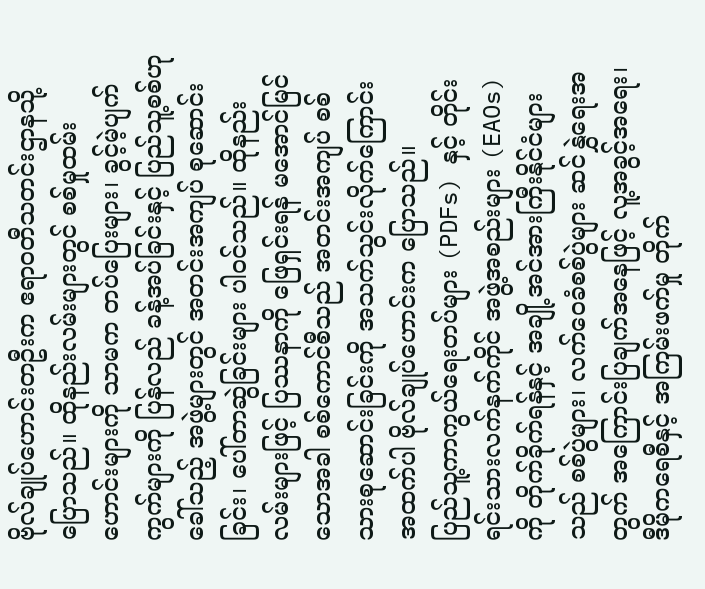ဗိုလ်ချုပ်ဟောင်းတဦးက ဧရာဝတီသတင်းဌာနသို့ ပြောသည်။ ထိုနည်းလမ်းများတွင် စစ်မှုထမ်းဟောင်းများကို သာမက တပ်ပြေးများ၊ ခွင့်မဲ့ပျက်ကွက်များကို ပြန်လည် ခန့်အပ်ခြင်းနှင့် ပြည်သူ့စစ်ဟုခေါ်သည့် အဖွဲ့များတွင် အတင်းအကျပ် စုဆောင်းခြင်း၊ ပေါ်တာဆွဲခြင်းများ ပါဝင်သည်။ ထိုနည်းလမ်းများဖြင့် ပြဿနာကို ဖြေရှင်းရန် မအောင်မြင်သောအခါ စစ်ကောင်စီသည် အတင်းအကျပ် စစ်သားစုဆောင်းခြင်းကို အသက်သွင်းလိုက်ကြောင်း အထက်ပါ ဗိုလ်ချုပ်ဟောင်းက ပြောသည်။
ပြည်သူ့ကာကွယ်ရေးတပ်များ (PDFs) နှင့် တိုင်းရင်းသားလက်နက်ကိုင် အဖွဲ့အစည်းများ (EAOs) ကို တိုက်ခိုက်ရန်နှင့် အချို့အင်အားကြီးနိုင်ငံများသည် စစ်ပွဲများ၊ လက်ဝေခံစစ်ပွဲများ ဆင်နွှဲရေးအတွက် အကြောင်းပြချက်အနေဖြင့် လူ့အခွင့်အရေး၊ ဒီမိုကရေစီနှင့် အကြမ်းဖက်မှု တိုက်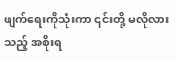ဖျက်ရေးကိုသုံးကာ ၎င်းတို့ မလိုလားသည့် အစိုးရ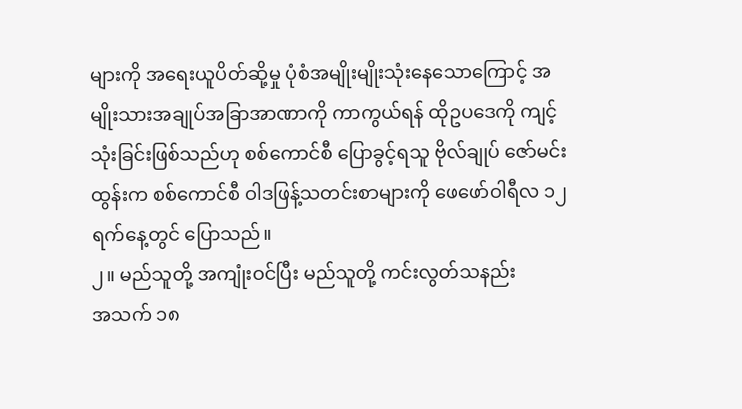များကို အရေးယူပိတ်ဆို့မှု ပုံစံအမျိုးမျိုးသုံးနေသောကြောင့် အမျိုးသားအချုပ်အခြာအာဏာကို ကာကွယ်ရန် ထိုဥပဒေကို ကျင့်သုံးခြင်းဖြစ်သည်ဟု စစ်ကောင်စီ ပြောခွင့်ရသူ ဗိုလ်ချုပ် ဇော်မင်းထွန်းက စစ်ကောင်စီ ဝါဒဖြန့်သတင်းစာများကို ဖေဖော်ဝါရီလ ၁၂ ရက်နေ့တွင် ပြောသည်။
၂။ မည်သူတို့ အကျုံးဝင်ပြီး မည်သူတို့ ကင်းလွတ်သနည်း
အသက် ၁၈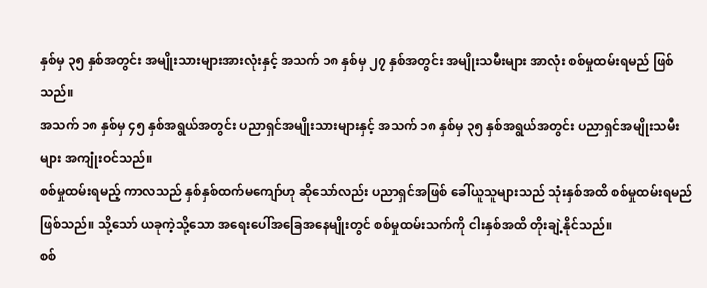နှစ်မှ ၃၅ နှစ်အတွင်း အမျိုးသားများအားလုံးနှင့် အသက် ၁၈ နှစ်မှ ၂၇ နှစ်အတွင်း အမျိုးသမီးများ အာလုံး စစ်မှုထမ်းရမည် ဖြစ်သည်။
အသက် ၁၈ နှစ်မှ ၄၅ နှစ်အရွယ်အတွင်း ပညာရှင်အမျိုးသားများနှင့် အသက် ၁၈ နှစ်မှ ၃၅ နှစ်အရွယ်အတွင်း ပညာရှင်အမျိုးသမီးများ အကျုံးဝင်သည်။
စစ်မှုထမ်းရမည့် ကာလသည် နှစ်နှစ်ထက်မကျော်ဟု ဆိုသော်လည်း ပညာရှင်အဖြစ် ခေါ်ယူသူများသည် သုံးနှစ်အထိ စစ်မှုထမ်းရမည် ဖြစ်သည်။ သို့သော် ယခုကဲ့သို့သော အရေးပေါ်အခြေအနေမျိုးတွင် စစ်မှုထမ်းသက်ကို ငါးနှစ်အထိ တိုးချဲ့နိုင်သည်။
စစ်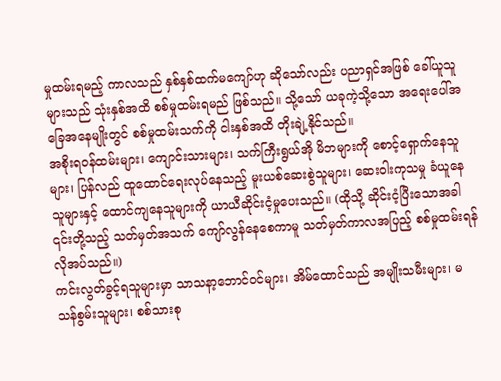မှုထမ်းရမည့် ကာလသည် နှစ်နှစ်ထက်မကျော်ဟု ဆိုသော်လည်း ပညာရှင်အဖြစ် ခေါ်ယူသူများသည် သုံးနှစ်အထိ စစ်မှုထမ်းရမည် ဖြစ်သည်။ သို့သော် ယခုကဲ့သို့သော အရေးပေါ်အခြေအနေမျိုးတွင် စစ်မှုထမ်းသက်ကို ငါးနှစ်အထိ တိုးချဲ့နိုင်သည်။
အစိုးရဝန်ထမ်းများ၊ ကျောင်းသားများ၊ သက်ကြီးရွယ်အို မိဘများကို စောင့်ရှောက်နေသူများ၊ ပြန်လည် ထူထောင်ရေးလုပ်နေသည့် မူးယစ်ဆေးစွဲသူများ၊ ဆေးဝါးကုသမှု ခံယူနေသူများနှင့် ထောင်ကျနေသူများကို ယာယီဆိုင်းငံ့မှုပေးသည်။ (ထိုသို့ ဆိုင်းငံ့ပြီးသောအခါ ၎င်းတို့သည့် သတ်မှတ်အသက် ကျော်လွန်နေစေကာမူ သတ်မှတ်ကာလအပြည့် စစ်မှုထမ်းရန် လိုအပ်သည်။)
ကင်းလွတ်ခွင့်ရသူများမှာ သာသနာ့ဘောင်ဝင်များ၊ အိမ်ထောင်သည် အမျိုးသမီးများ၊ မသန်စွမ်းသူများ၊ စစ်သားစု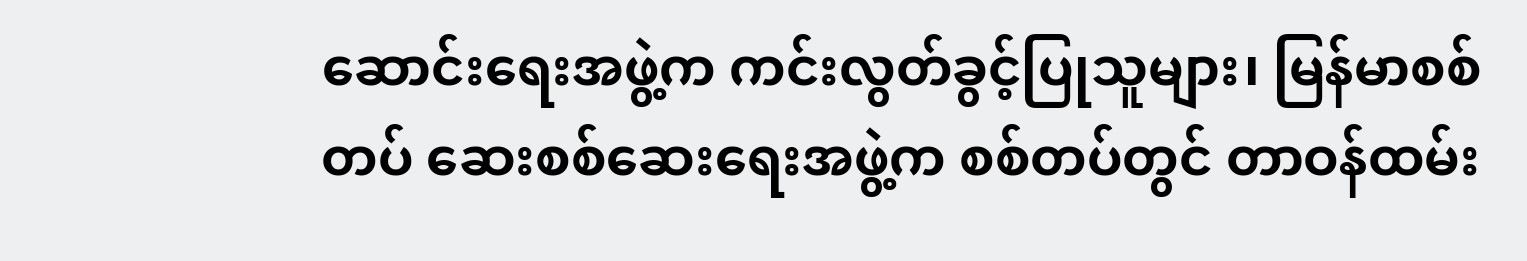ဆောင်းရေးအဖွဲ့က ကင်းလွတ်ခွင့်ပြုသူများ၊ မြန်မာစစ်တပ် ဆေးစစ်ဆေးရေးအဖွဲ့က စစ်တပ်တွင် တာဝန်ထမ်း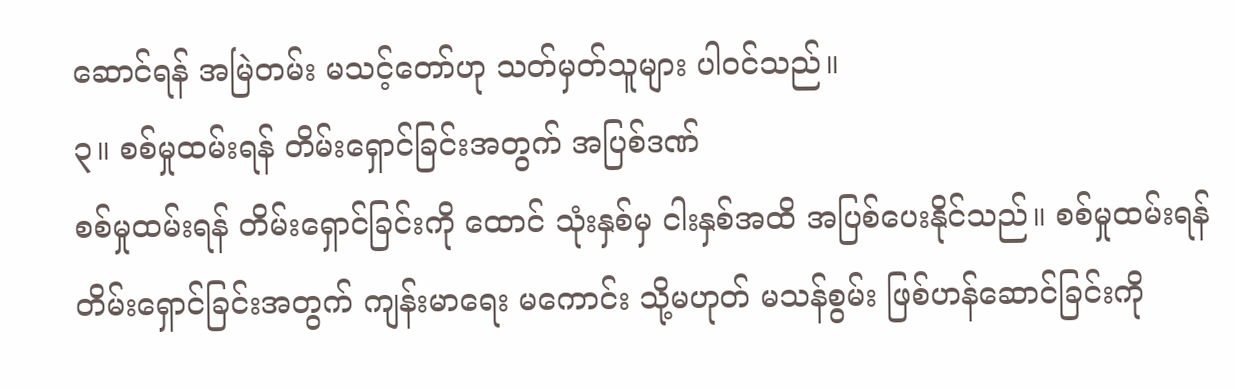ဆောင်ရန် အမြဲတမ်း မသင့်တော်ဟု သတ်မှတ်သူများ ပါဝင်သည်။
၃။ စစ်မှုထမ်းရန် တိမ်းရှောင်ခြင်းအတွက် အပြစ်ဒဏ်
စစ်မှုထမ်းရန် တိမ်းရှောင်ခြင်းကို ထောင် သုံးနှစ်မှ ငါးနှစ်အထိ အပြစ်ပေးနိုင်သည်။ စစ်မှုထမ်းရန် တိမ်းရှောင်ခြင်းအတွက် ကျန်းမာရေး မကောင်း သို့မဟုတ် မသန်စွမ်း ဖြစ်ဟန်ဆောင်ခြင်းကို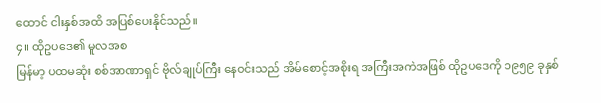ထောင် ငါးနှစ်အထိ အပြစ်ပေးနိုင်သည်။
၄။ ထိုဥပဒေ၏ မူလအစ
မြန်မာ့ ပထမဆုံး စစ်အာဏာရှင် ဗိုလ်ချုပ်ကြီး နေဝင်းသည် အိမ်စောင့်အစိုးရ အကြီးအကဲအဖြစ် ထိုဥပဒေကို ၁၉၅၉ ခုနှစ်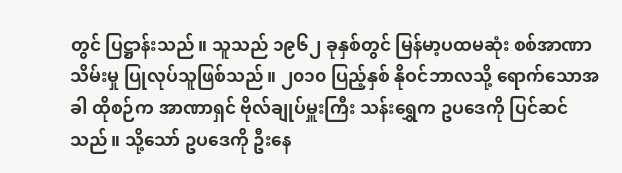တွင် ပြဋ္ဌာန်းသည်။ သူသည် ၁၉၆၂ ခုနှစ်တွင် မြန်မာ့ပထမဆုံး စစ်အာဏာသိမ်းမှု ပြုလုပ်သူဖြစ်သည်။ ၂၀၁၀ ပြည့်နှစ် နိုဝင်ဘာလသို့ ရောက်သောအခါ ထိုစဉ်က အာဏာရှင် ဗိုလ်ချုပ်မှူးကြီး သန်းရွှေက ဥပဒေကို ပြင်ဆင်သည်။ သို့သော် ဥပဒေကို ဦးနေ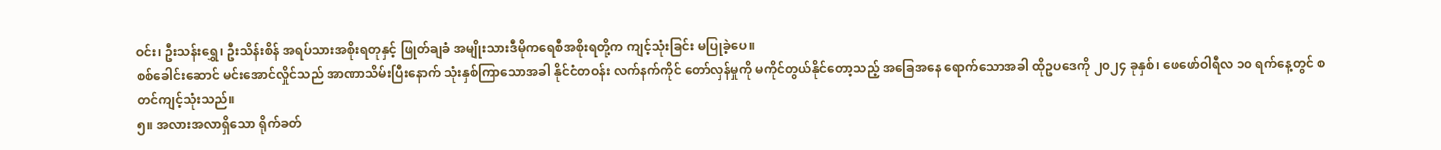ဝင်း၊ ဦးသန်းရွှေ၊ ဦးသိန်းစိန် အရပ်သားအစိုးရတုနှင့် ဖြုတ်ချခံ အမျိုးသားဒီမိုကရေစီအစိုးရတို့က ကျင့်သုံးခြင်း မပြုခဲ့ပေ။
စစ်ခေါင်းဆောင် မင်းအောင်လှိုင်သည် အာဏာသိမ်းပြီးနောက် သုံးနှစ်ကြာသောအခါ နိုင်ငံတဝန်း လက်နက်ကိုင် တော်လှန်မှုကို မကိုင်တွယ်နိုင်တော့သည့် အခြေအနေ ရောက်သောအခါ ထိုဥပဒေကို ၂၀၂၄ ခုနှစ်၊ ဖေဖော်ဝါရီလ ၁၀ ရက်နေ့တွင် စတင်ကျင့်သုံးသည်။
၅။ အလားအလာရှိသော ရိုက်ခတ်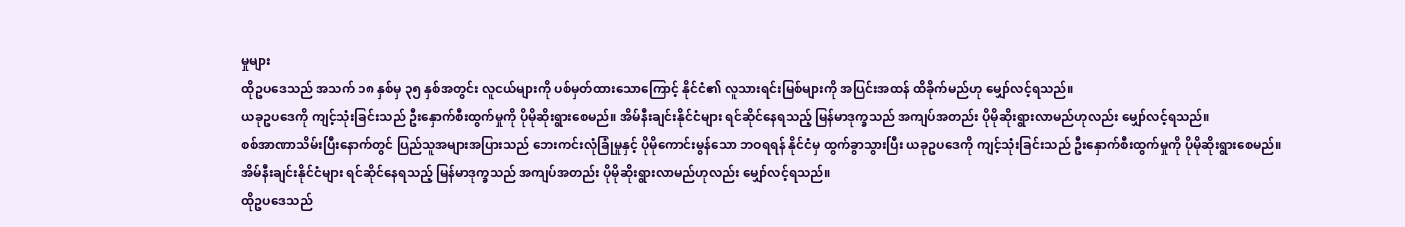မှုများ
ထိုဥပဒေသည် အသက် ၁၈ နှစ်မှ ၃၅ နှစ်အတွင်း လူငယ်များကို ပစ်မှတ်ထားသောကြောင့် နိုင်ငံ၏ လူသားရင်းမြစ်များကို အပြင်းအထန် ထိခိုက်မည်ဟု မျှော်လင့်ရသည်။
ယခုဥပဒေကို ကျင့်သုံးခြင်းသည် ဦးနှောက်စီးထွက်မှုကို ပိုမိုဆိုးရွားစေမည်။ အိမ်နီးချင်းနိုင်ငံများ ရင်ဆိုင်နေရသည့် မြန်မာဒုက္ခသည် အကျပ်အတည်း ပိုမိုဆိုးရွားလာမည်ဟုလည်း မျှော်လင့်ရသည်။
စစ်အာဏာသိမ်းပြီးနောက်တွင် ပြည်သူအများအပြားသည် ဘေးကင်းလုံခြုံမှုနှင့် ပိုမိုကောင်းမွန်သော ဘဝရရန် နိုင်ငံမှ ထွက်ခွာသွားပြီး ယခုဥပဒေကို ကျင့်သုံးခြင်းသည် ဦးနှောက်စီးထွက်မှုကို ပိုမိုဆိုးရွားစေမည်။ အိမ်နီးချင်းနိုင်ငံများ ရင်ဆိုင်နေရသည့် မြန်မာဒုက္ခသည် အကျပ်အတည်း ပိုမိုဆိုးရွားလာမည်ဟုလည်း မျှော်လင့်ရသည်။
ထိုဥပဒေသည်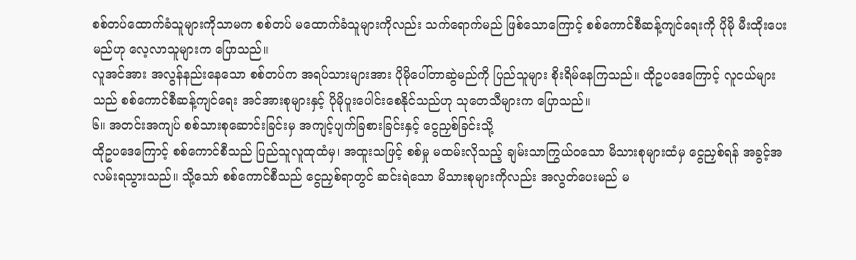စစ်တပ်ထောက်ခံသူများကိုသာမက စစ်တပ် မထောက်ခံသူများကိုလည်း သက်ရောက်မည် ဖြစ်သောကြောင့် စစ်ကောင်စီဆန့်ကျင်ရေးကို ပိုမို မီးထိုးပေးမည်ဟု လေ့လာသူများက ပြောသည်။
လူအင်အား အလွန်နည်းနေသော စစ်တပ်က အရပ်သားများအား ပိုမိုပေါ်တာဆွဲမည်ကို ပြည်သူများ စိုးရိမ်နေကြသည်။ ထိုဥပဒေကြောင့် လူငယ်များသည် စစ်ကောင်စီဆန့်ကျင်ရေး အင်အားစုများနှင့် ပိုမိုပူးပေါင်းစေနိုင်သည်ဟု သုတေသီများက ပြောသည်။
၆။ အတင်းအကျပ် စစ်သားစုဆောင်းခြင်းမှ အကျင့်ပျက်ခြစားခြင်းနှင့် ငွေညှစ်ခြင်းသို့
ထိုဥပဒေကြောင့် စစ်ကောင်စီသည် ပြည်သူလူထုထံမှ၊ အထူးသဖြင့် စစ်မှု မထမ်းလိုသည့် ချမ်းသာကြွယ်ဝသော မိသားစုများထံမှ ငွေညှစ်ရန် အခွင့်အလမ်းရသွားသည်။ သို့သော် စစ်ကောင်စီသည် ငွေညှစ်ရာတွင် ဆင်းရဲသော မိသားစုများကိုလည်း အလွတ်ပေးမည် မ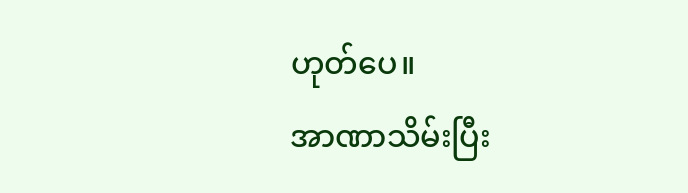ဟုတ်ပေ။
အာဏာသိမ်းပြီး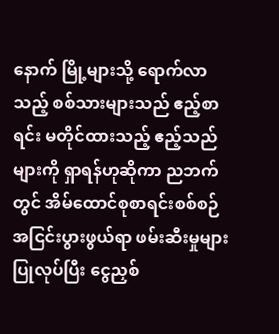နောက် မြို့များသို့ ရောက်လာသည့် စစ်သားများသည် ဧည့်စာရင်း မတိုင်ထားသည့် ဧည့်သည်များကို ရှာရန်ဟုဆိုကာ ညဘက်တွင် အိမ်ထောင်စုစာရင်းစစ်စဉ် အငြင်းပွားဖွယ်ရာ ဖမ်းဆီးမှုများ ပြုလုပ်ပြီး ငွေညှစ်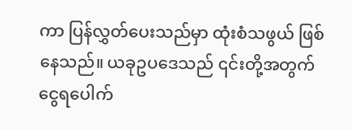ကာ ပြန်လွှတ်ပေးသည်မှာ ထုံးစံသဖွယ် ဖြစ်နေသည်။ ယခုဥပဒေသည် ၎င်းတို့အတွက် ငွေရပေါက်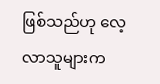ဖြစ်သည်ဟု လေ့လာသူများက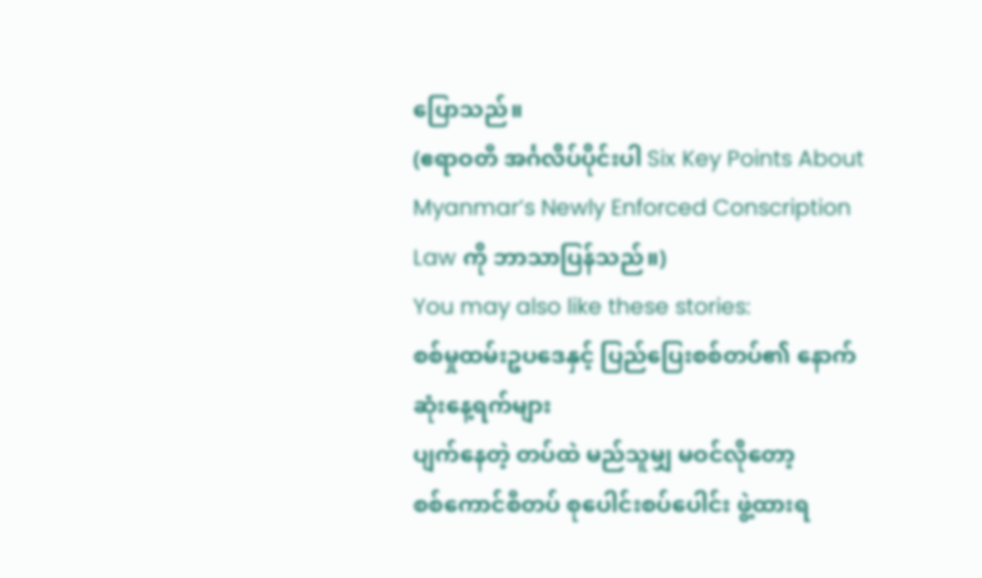ပြောသည်။
(ဧရာဝတီ အင်္ဂလိပ်ပိုင်းပါ Six Key Points About Myanmar’s Newly Enforced Conscription Law ကို ဘာသာပြန်သည်။)
You may also like these stories:
စစ်မှုထမ်းဥပဒေနှင့် ပြည်ပြေးစစ်တပ်၏ နောက်ဆုံးနေ့ရက်များ
ပျက်နေတဲ့ တပ်ထဲ မည်သူမျှ မဝင်လိုတော့
စစ်ကောင်စီတပ် စုပေါင်းစပ်ပေါင်း ဖွဲ့ထားရ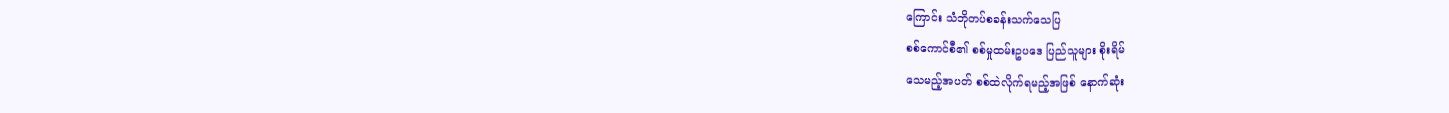ကြောင်း သံဘိုတပ်စခန်းသက်သေပြ
စစ်ကောင်စီ၏ စစ်မှုထမ်းဥပဒေ ပြည်သူများ စိုးရိမ်
သေမည့်အပတ် စစ်ထဲလိုက်ရမည့်အဖြစ် နောက်ဆုံး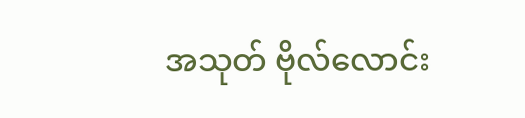အသုတ် ဗိုလ်လောင်း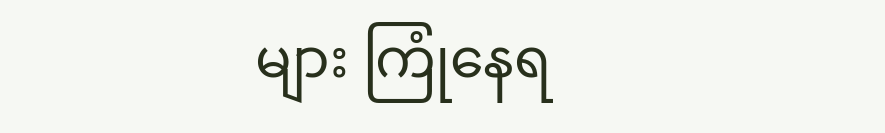များ ကြုံနေရ